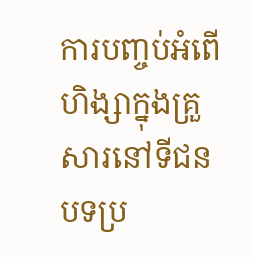ការបញ្ចប់អំពើហិង្សាក្នុងគ្រួសារនៅទីជនបទប្រ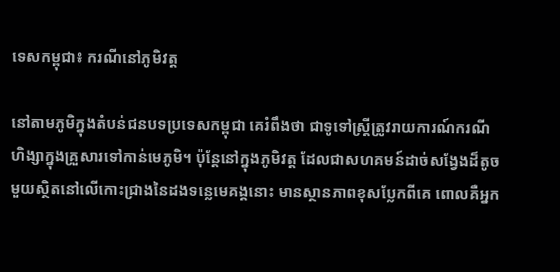ទេសកម្ពុជា៖ ករណីនៅភូមិវត្ត

នៅតាមភូមិក្នុងតំបន់ជនបទប្រទេសកម្ពុជា គេរំពឹងថា ជាទូទៅស្រ្តីត្រូវរាយការណ៍ករណីហិង្សាក្នុងគ្រួសារទៅកាន់មេភូមិ។ ប៉ុន្តែនៅក្នុងភូមិវត្ត ដែលជាសហគមន៍ដាច់សង្វែងដ៏តូចមួយស្ថិតនៅលើកោះជ្រាងនៃដងទន្លេមេគង្គនោះ មានស្ថានភាពខុសប្លែកពីគេ ពោលគឺអ្នក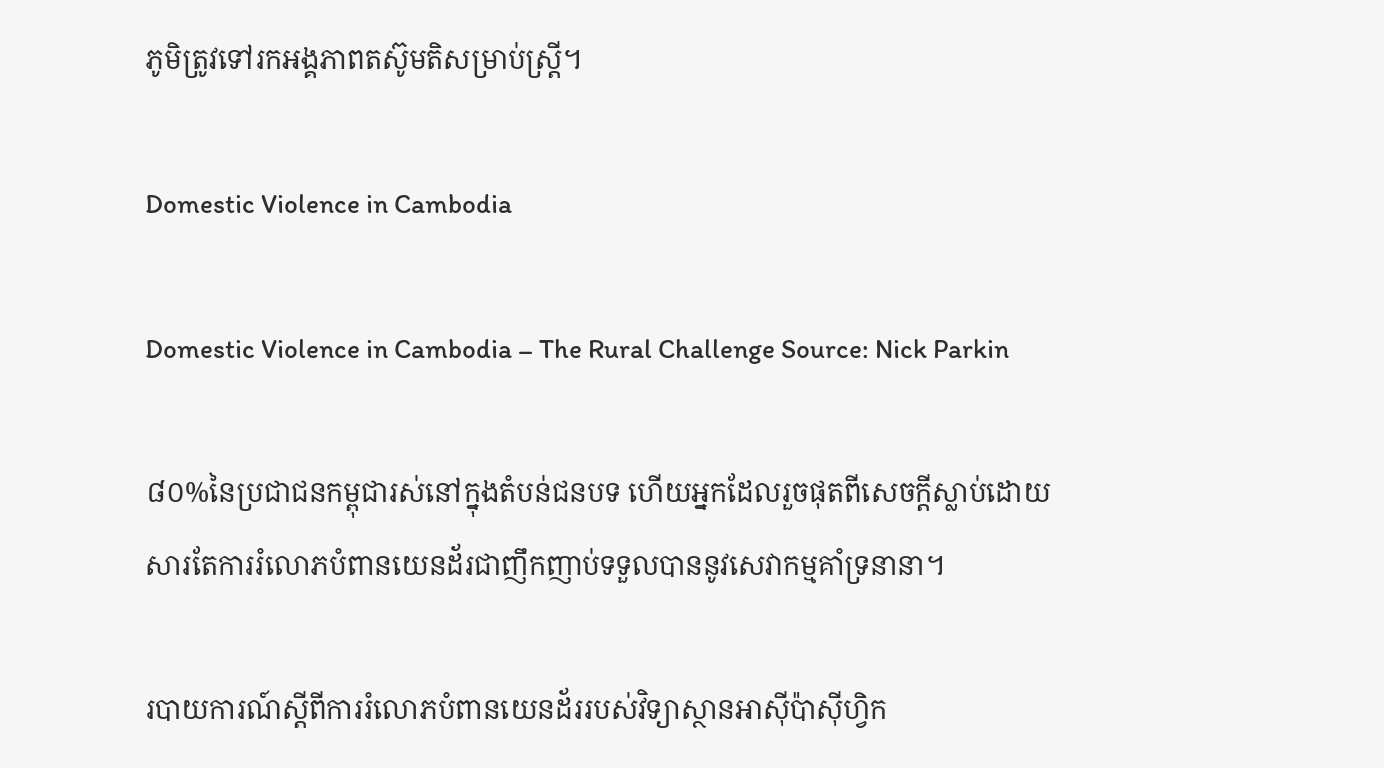ភូមិត្រូវទៅរកអង្គភាពតស៊ូមតិសម្រាប់ស្រ្តី។

Domestic Violence in Cambodia

Domestic Violence in Cambodia – The Rural Challenge Source: Nick Parkin

៨០%នៃប្រជាជនកម្ពុជារស់នៅក្នុងតំបន់ជនបទ ហើយអ្នកដែលរួចផុតពីសេចក្តីស្លាប់ដោយសារតែការរំលោភបំពានយេនដ័រជាញឹកញាប់ទទួលបាននូវសេវាកម្មគាំទ្រនានា។

របាយការណ៍ស្តីពីការរំលោភបំពានយេនដ័ររបស់វិទ្យាស្ថានអាស៊ីប៉ាស៊ីហ្វិក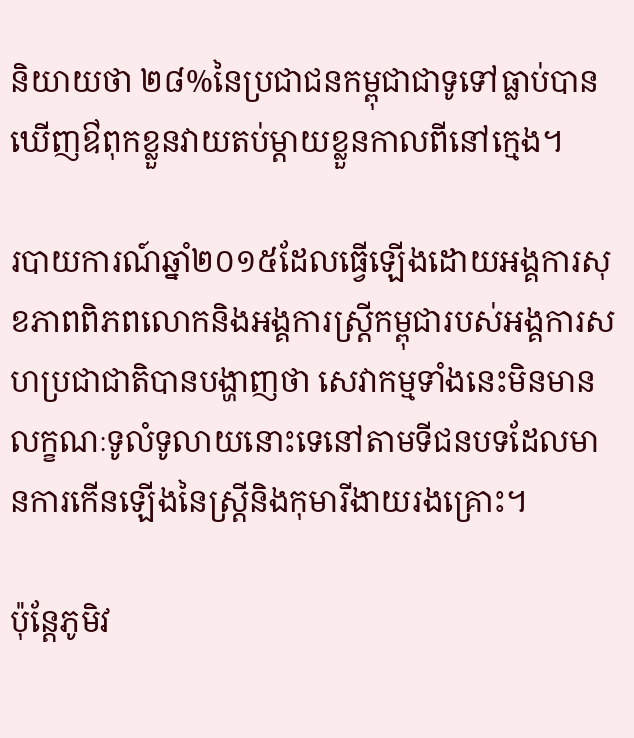និយាយថា ២៨%នៃប្រជាជនកម្ពុជាជាទូទៅធ្លាប់បានឃើញឳពុកខ្លួនវាយតប់ម្តាយខ្លួនកាលពីនៅក្មេង។

របាយការណ៍ឆ្នាំ២០១៥ដែលធ្វើឡើងដោយអង្គការសុខភាពពិភពលោកនិងអង្គការស្ត្រីកម្ពុជារបស់អង្គការសហប្រជាជាតិបានបង្ហាញថា សេវាកម្មទាំងនេះមិនមានលក្ខណៈទូលំទូលាយនោះទេនៅតាមទីជនបទដែលមានការកើនឡើងនៃស្រ្តីនិងកុមារីងាយរងគ្រោះ។

ប៉ុន្តែភូមិវ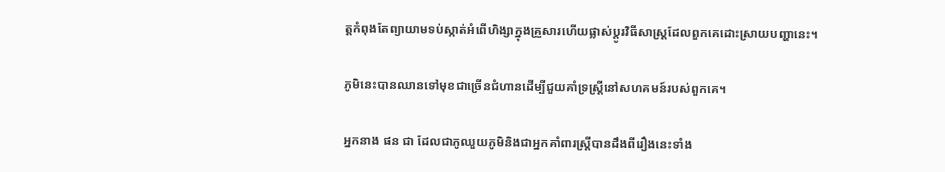ត្តកំពុងតែព្យាយាមទប់ស្កាត់អំពើហិង្សាក្នុងគ្រួសារហើយផ្លាស់ប្តូរវិធីសាស្រ្តដែលពួកគេដោះស្រាយបញ្ហានេះ។

ភូមិនេះបានឈានទៅមុខជាច្រើនជំហានដើម្បីជួយគាំទ្រស្រ្តីនៅសហគមន៍របស់ពួកគេ។

អ្នកនាង ផន ជា ដែលជាភូឈួយភូមិនិងជាអ្នកគាំពារស្រ្តីបានដឹងពីរឿងនេះទាំង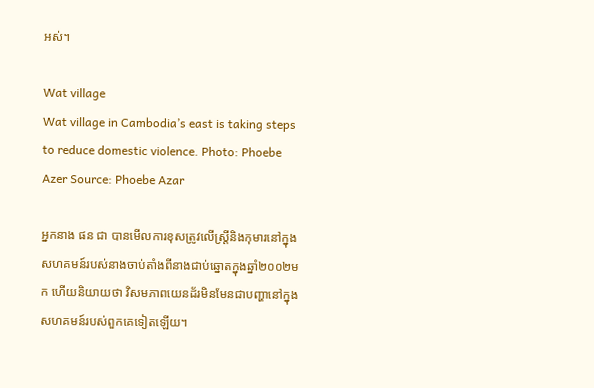អស់។

Wat village
Wat village in Cambodia’s east is taking steps to reduce domestic violence. Photo: Phoebe Azer Source: Phoebe Azar

អ្នកនាង ផន ជា បានមើលការខុសត្រូវលើស្រ្តីនិងកុមារនៅក្នុងសហគមន៍របស់នាងចាប់តាំងពីនាងជាប់ឆ្នោតក្នុងឆ្នាំ២០០២មក ហើយនិយាយថា វិសមភាពយេនដ័រមិនមែនជាបញ្ហានៅក្នុងសហគមន៍របស់ពួកគេទៀតឡើយ។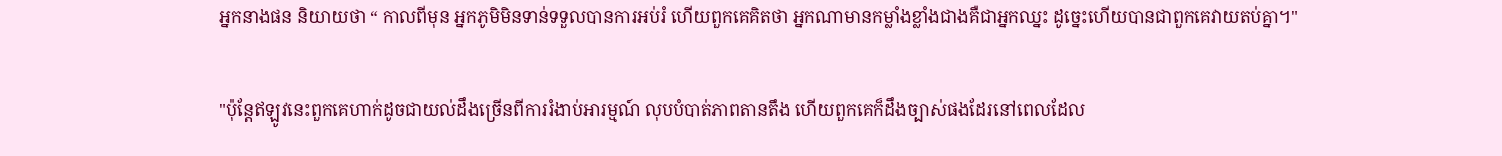អ្នកនាងផន និយាយថា “ កាលពីមុន អ្នកភូមិមិនទាន់ទទួលបានការអប់រំ ហើយពួកគេគិតថា អ្នកណាមានកម្លាំងខ្លាំងជាងគឺជាអ្នកឈ្នះ ដូច្នេះហើយបានជាពួកគេវាយតប់គ្នា។"

"ប៉ុន្តែឥឡូវនេះពួកគេហាក់ដូចជាយល់ដឹងច្រើនពីការរំងាប់អារម្មណ៍ លុបបំបាត់ភាពតានតឹង ហើយពួកគេក៏ដឹងច្បាស់ផងដែរនៅពេលដែល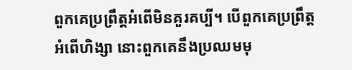ពួកគេប្រព្រឹត្តអំពើមិនគួរគប្បី។ បើពួកគេប្រព្រឹត្តអំពើហិង្សា នោះពួកគេនឹងប្រឈមមុ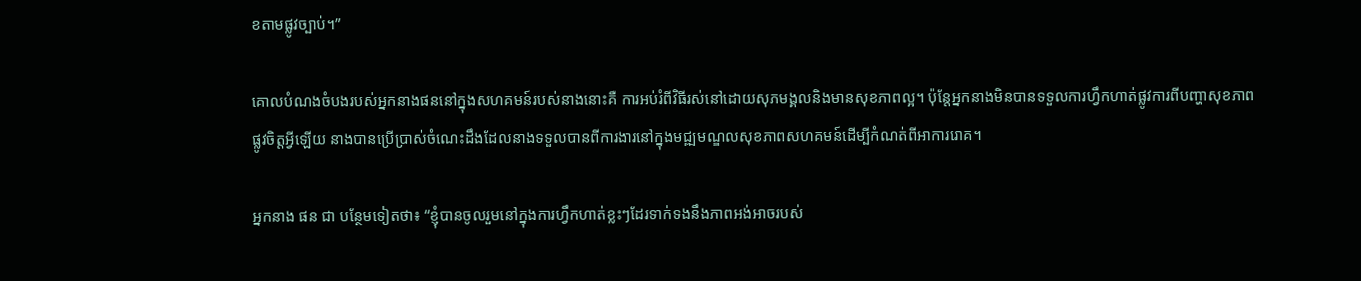ខតាមផ្លូវច្បាប់។”

គោលបំណងចំបងរបស់អ្នកនាងផននៅក្នុងសហគមន៍របស់នាងនោះគឺ ការអប់រំពីវិធីរស់នៅដោយសុភមង្គលនិងមានសុខភាពល្អ។ ប៉ុន្តែអ្នកនាងមិនបានទទួលការហ្វឹកហាត់ផ្លូវការពីបញ្ហាសុខភាពផ្លូវចិត្តអ្វីឡើយ នាងបានប្រើប្រាស់ចំណេះដឹងដែលនាងទទួលបានពីការងារនៅក្នុងមជ្ឍមណ្ឌលសុខភាពសហគមន៍ដើម្បីកំណត់ពីអាការរោគ។

អ្នកនាង ផន ជា បន្ថែមទៀតថា៖ “ខ្ញុំបានចូលរួមនៅក្នុងការហ្វឹកហាត់ខ្លះៗដែរទាក់ទងនឹងភាពអង់អាចរបស់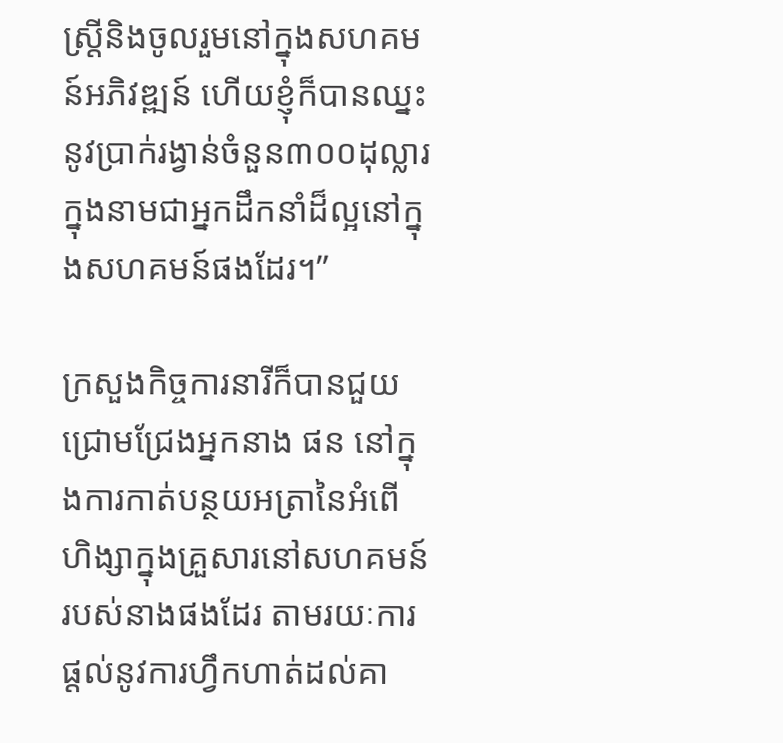ស្រ្តីនិងចូលរួមនៅក្នុងសហគមន៍អភិវឌ្ឍន៍ ហើយខ្ញុំក៏បានឈ្នះនូវប្រាក់រង្វាន់ចំនួន៣០០ដុល្លារ ក្នុងនាមជាអ្នកដឹកនាំដ៏ល្អនៅក្នុងសហគមន៍ផងដែរ។”

ក្រសួងកិច្ចការនារីក៏បានជួយជ្រោមជ្រែងអ្នកនាង ផន នៅក្នុងការកាត់បន្ថយអត្រានៃអំពើហិង្សាក្នុងគ្រួសារនៅសហគមន៍របស់នាងផងដែរ តាមរយៈការផ្តល់នូវការហ្វឹកហាត់ដល់គា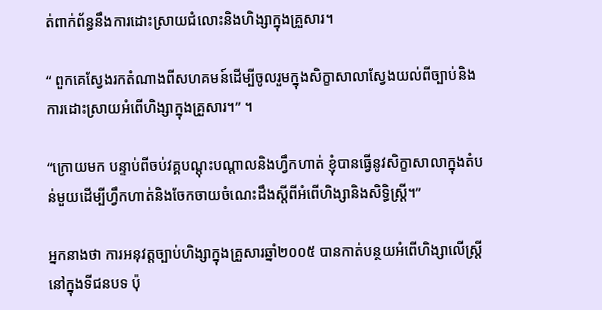ត់ពាក់ព័ន្ធនឹងការដោះស្រាយជំលោះនិងហិង្សាក្នុងគ្រួសារ។

“ ពួកគេស្វែងរកតំណាងពីសហគមន៍ដើម្បីចូលរួមក្នុងសិក្ខាសាលាស្វែងយល់ពីច្បាប់និងការដោះស្រាយអំពើហិង្សាក្នុងគ្រួសារ។” ។

“ក្រោយមក បន្ទាប់ពីចប់វគ្គបណ្តុះបណ្តាលនិងហ្វឹកហាត់ ខ្ញុំបានធ្វើនូវសិក្ខាសាលាក្នុងតំបន់មួយដើម្បីហ្វឹកហាត់និងចែកចាយចំណេះដឹងស្តីពីអំពើហិង្សានិងសិទ្ធិស្ត្រី។”

អ្នកនាងថា ការអនុវត្តច្បាប់ហិង្សាក្នុងគ្រួសារឆ្នាំ២០០៥ បានកាត់បន្ថយអំពើហិង្សាលើស្រី្តនៅក្នុងទីជនបទ ប៉ុ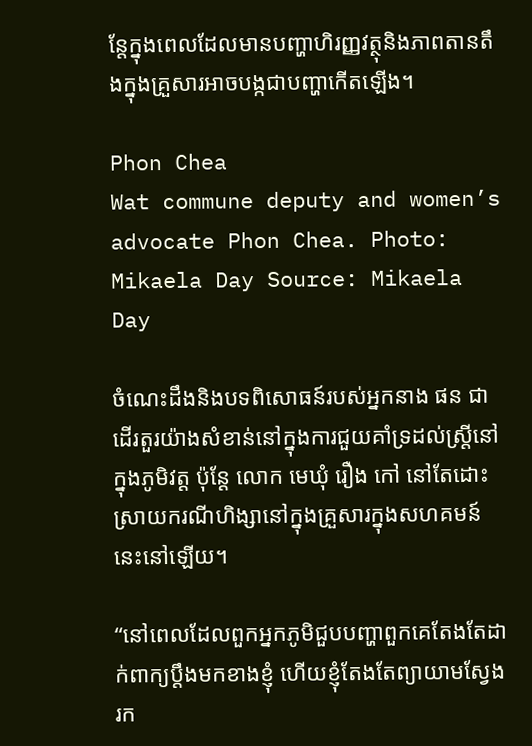ន្តែក្នុងពេលដែលមានបញ្ហាហិរញ្ញវត្ថុនិងភាពតានតឹងក្នុងគ្រួសារអាចបង្កជាបញ្ហាកើតឡើង។

Phon Chea
Wat commune deputy and women’s advocate Phon Chea. Photo: Mikaela Day Source: Mikaela Day

ចំណេះដឹងនិងបទពិសោធន៍របស់អ្នកនាង ផន ជា ដើរតួរយ៉ាងសំខាន់នៅក្នុងការជួយគាំទ្រដល់ស្រ្តីនៅក្នុងភូមិវត្ត ប៉ុន្តែ លោក មេឃុំ រឿង កៅ នៅតែដោះស្រាយករណីហិង្សានៅក្នុងគ្រួសារក្នុងសហគមន៍នេះនៅឡើយ។

“នៅពេលដែលពួកអ្នកភូមិជួបបញ្ហាពួកគេតែងតែដាក់ពាក្យប្តឹងមកខាងខ្ញុំ ហើយខ្ញុំតែងតែព្យាយាមស្វែងរក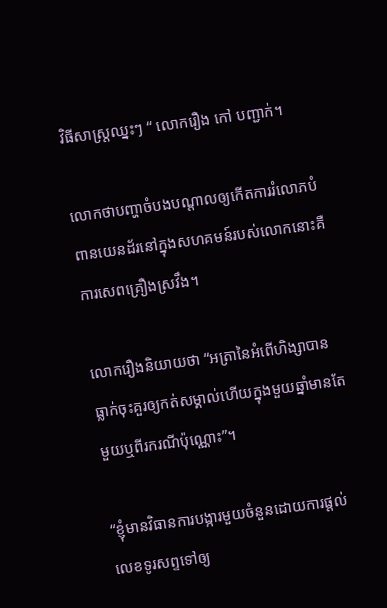វិធីសាស្រ្តឈ្នះៗ “ លោករឿង កៅ បញ្ជាក់។

លោកថាបញ្ហាចំបងបណ្តាលឲ្យកើតការរំលោភបំពានយេនដ័រនៅក្នុងសហគមន៍របស់លោកនោះគឺការសេពគ្រឿងស្រវឹង។

លោករឿងនិយាយថា “អត្រានៃអំពើហិង្សាបានធ្លាក់ចុះគួរឲ្យកត់សម្គាល់ហើយក្នុងមួយឆ្នាំមានតែមួយឬពីរករណីប៉ុណ្ណោះ”។

“ខ្ញុំមានវិធានការបង្ការមួយចំនួនដោយការផ្តល់លេខទូរសព្ទទៅឲ្យ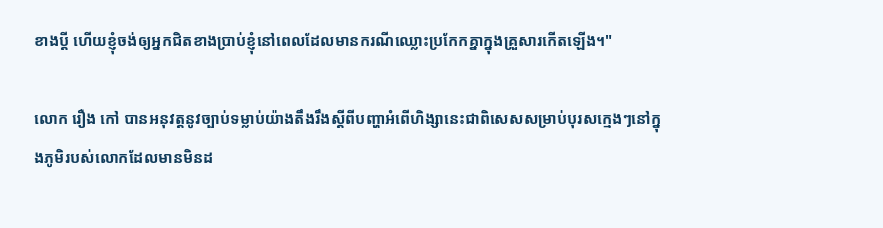ខាងប្តី ហើយខ្ញុំចង់ឲ្យអ្នកជិតខាងប្រាប់ខ្ញុំនៅពេលដែលមានករណីឈ្លោះប្រកែកគ្នាក្នុងគ្រួសារកើតឡើង។"

លោក រឿង កៅ បានអនុវត្តនូវច្បាប់ទម្លាប់យ៉ាងតឹងរឹងស្តីពីបញ្ហាអំពើហិង្សានេះជាពិសេសសម្រាប់បុរសក្មេងៗនៅក្នុងភូមិរបស់លោកដែលមានមិនដ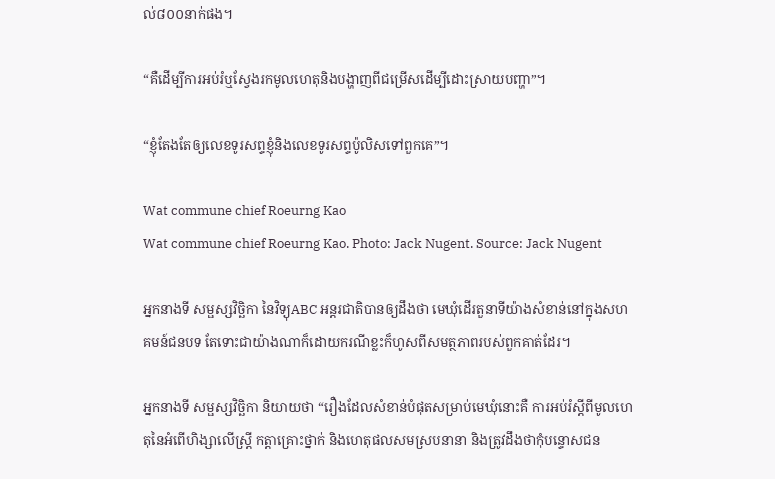ល់៨០០នាក់ផង។

“គឺដើម្បីការអប់រំឬស្វែងរកមូលហេតុនិងបង្ហាញពីជម្រើសដើម្បីដោះស្រាយបញ្ហា”។

“ខ្ញុំតែងតែឲ្យលេខទូរសព្ទខ្ញុំនិងលេខទូរសព្ទប៉ូលិសទៅពួកគេ”។

Wat commune chief Roeurng Kao
Wat commune chief Roeurng Kao. Photo: Jack Nugent. Source: Jack Nugent

អ្នកនាងទី សម្ផស្សវិច្ឆិកា នៃវិទ្យុABC អន្តរជាតិបានឲ្យដឹងថា មេឃុំដើរតួនាទីយ៉ាងសំខាន់នៅក្នុងសហគមន៍ជនបទ តែទោះជាយ៉ាងណាក៏ដោយករណីខ្លះក៏ហូសពីសមត្ថភាពរបស់ពួកគាត់ដែរ។

អ្នកនាងទី សម្ផស្សវិច្ឆិកា និយាយថា “រឿងដែលសំខាន់បំផុតសម្រាប់មេឃុំនោះគឺ ការអប់រំស្តីពីមូលហេតុនៃអំពើហិង្សាលើស្រ្តី កត្តាគ្រោះថ្នាក់ និងហេតុផលសមស្របនានា និងត្រូវដឹងថាកុំបន្ទោសជន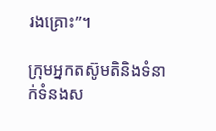រងគ្រោះ”។

ក្រុមអ្នកតស៊ូមតិនិងទំនាក់ទំនងស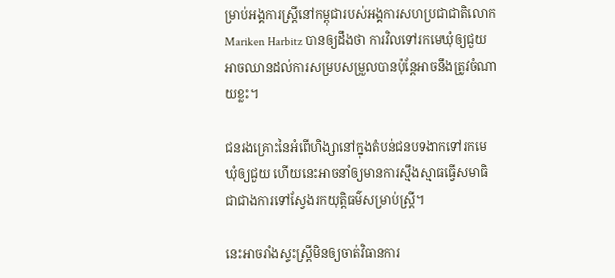ម្រាប់អង្គការស្រ្តីនៅកម្ពុជារបស់អង្គការសហប្រជាជាតិលោក Mariken Harbitz បានឲ្យដឹងថា ការវិលទៅរកមេឃុំឲ្យជួយអាចឈានដល់ការសម្របសម្រួលបានប៉ុន្តែអាចនឹងត្រូវចំណាយខ្លះ។

ជនរងគ្រោះនៃអំពើហិង្សានៅក្នុងតំបន់ជនបទងាកទៅរកមេឃុំឲ្យជួយ ហើយនេះអាចនាំឲ្យមានការស្មឹងស្មាធធ្វើសមាធិ ជាជាងការទៅស្វែងរកយុត្តិធម៌សម្រាប់ស្រ្តី។

នេះអាចរាំងស្ទះស្រ្តីមិនឲ្យចាត់វិធានការ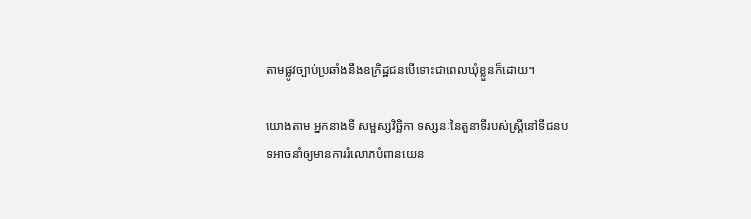តាមផ្លូវច្បាប់ប្រឆាំងនឹងឧក្រិដ្ឋជនបើទោះជាពេលឃុំខ្លួនក៏ដោយ។

យោងតាម អ្នកនាងទី សម្ផស្សវិច្ឆិកា ទស្សនៈនៃតួនាទីរបស់ស្រ្តីនៅទីជនបទអាចនាំឲ្យមានការរំលោភបំពានយេន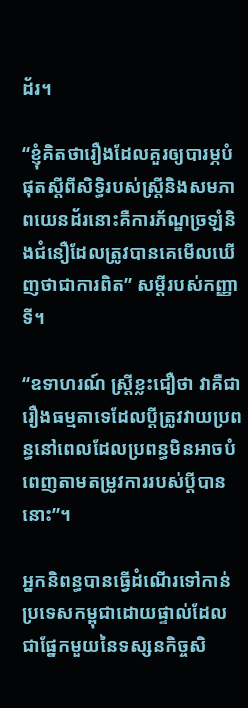ដ័រ។

“ខ្ញុំគិតថារឿងដែលគួរឲ្យបារម្ភបំផុតស្តីពីសិទ្ធិរបស់ស្រ្តីនិងសមភាពយេនដ័រនោះគឺការភ័ណ្ឌច្រឡំនិងជំនឿដែលត្រូវបានគេមើលឃើញថាជាការពិត” សម្តីរបស់កញ្ញាទី។

“ឧទាហរណ៍ ស្រ្តីខ្លះជឿថា វាគឺជារឿងធម្មតាទេដែលប្តីត្រូវវាយប្រពន្ធនៅពេលដែលប្រពន្ធមិនអាចបំពេញតាមតម្រូវការរបស់ប្តីបាននោះ”។

អ្នកនិពន្ធបានធ្វើដំណើរទៅកាន់ប្រទេសកម្ពុជាដោយផ្ទាល់ដែលជាផ្នែកមួយនៃទស្សនកិច្ចសិ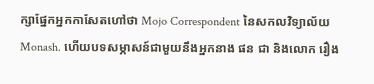ក្សាផ្នែកអ្នកកាសែតហៅថា Mojo Correspondent នៃសកលវិទ្យាល័យMonash. ហើយបទសម្ភាសន៍ជាមួយនឹងអ្នកនាង ផន ជា និងលោក រឿង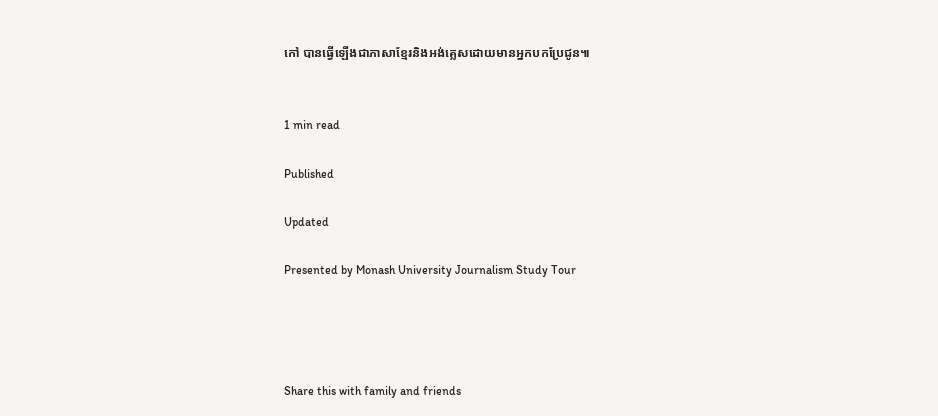កៅ បានធ្វើឡើងជាភាសាខ្មែរនិងអង់គ្លេសដោយមានអ្នកបកប្រែជូន៕


1 min read

Published

Updated

Presented by Monash University Journalism Study Tour




Share this with family and friends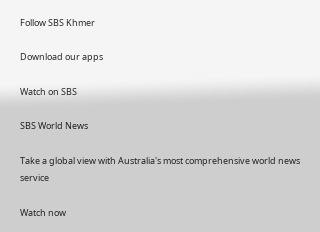Follow SBS Khmer

Download our apps

Watch on SBS

SBS World News

Take a global view with Australia's most comprehensive world news service

Watch now